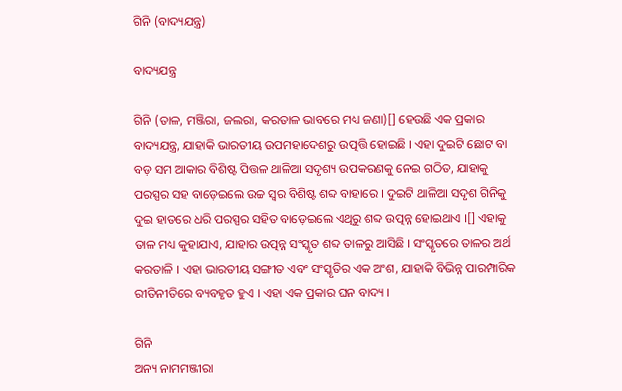ଗିନି (ବାଦ୍ୟଯନ୍ତ୍ର)

ବାଦ୍ୟଯନ୍ତ୍ର

ଗିନି (ତାଳ, ମଞ୍ଜିରା, ଜଲରା, କରତାଳ ଭାବରେ ମଧ୍ୟ ଜଣା)[] ହେଉଛି ଏକ ପ୍ରକାର ବାଦ୍ୟଯନ୍ତ୍ର, ଯାହାକି ଭାରତୀୟ ଉପମହାଦେଶରୁ ଉତ୍ପତ୍ତି ହୋଇଛି । ଏହା ଦୁଇଟି ଛୋଟ ବା ବଡ଼ ସମ ଆକାର ବିଶିଷ୍ଟ ପିତ୍ତଳ ଥାଳିଆ ସଦୃଶ୍ୟ ଉପକରଣକୁ ନେଇ ଗଠିତ, ଯାହାକୁ ପରସ୍ପର ସହ ବାଡ଼େଇଲେ ଉଚ୍ଚ ସ୍ୱର ବିଶିଷ୍ଟ ଶବ୍ଦ ବାହାରେ । ଦୁଇଟି ଥାଳିଆ ସଦୃଶ ଗିନିକୁ ଦୁଇ ହାତରେ ଧରି ପରସ୍ପର ସହିତ ବାଡ଼େଇଲେ ଏଥିରୁ ଶବ୍ଦ ଉତ୍ପନ୍ନ ହୋଇଥାଏ ।[] ଏହାକୁ ତାଳ ମଧ୍ୟ କୁହାଯାଏ, ଯାହାର ଉତ୍ପନ୍ନ ସଂସ୍କୃତ ଶବ୍ଦ ତାଳରୁ ଆସିଛି । ସଂସ୍କୃତରେ ତାଳର ଅର୍ଥ କରତାଳି । ଏହା ଭାରତୀୟ ସଙ୍ଗୀତ ଏବଂ ସଂସ୍କୃତିର ଏକ ଅଂଶ, ଯାହାକି ବିଭିନ୍ନ ପାରମ୍ପାରିକ ରୀତିନୀତିରେ ବ୍ୟବହୃତ ହୁଏ । ଏହା ଏକ ପ୍ରକାର ଘନ ବାଦ୍ୟ ।

ଗିନି
ଅନ୍ୟ ନାମମଞ୍ଜୀରା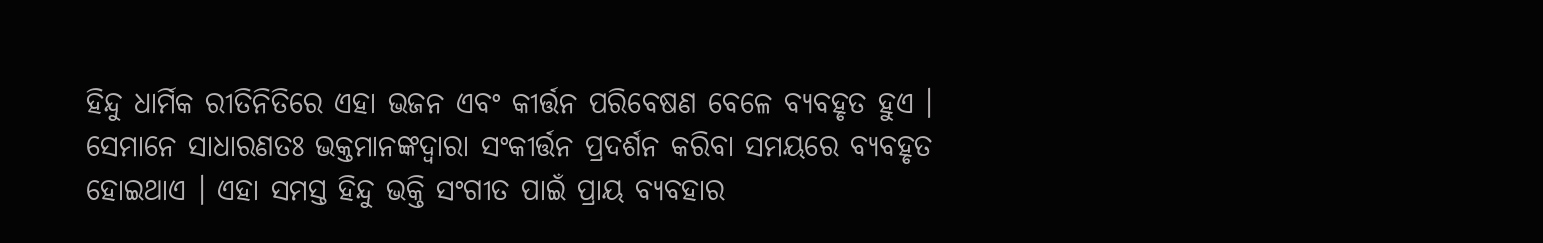ହିନ୍ଦୁ ଧାର୍ମିକ ରୀତିନିତିରେ ଏହା ଭଜନ ଏବଂ କୀର୍ତ୍ତନ ପରିବେଷଣ ବେଳେ ବ୍ୟବହୃତ ହୁଏ । ସେମାନେ ସାଧାରଣତଃ ଭକ୍ତମାନଙ୍କଦ୍ୱାରା ସଂକୀର୍ତ୍ତନ ପ୍ରଦର୍ଶନ କରିବା ସମୟରେ ବ୍ୟବହୃତ ହୋଇଥାଏ । ଏହା ସମସ୍ତ ହିନ୍ଦୁ ଭକ୍ତି ସଂଗୀତ ପାଇଁ ପ୍ରାୟ ବ୍ୟବହାର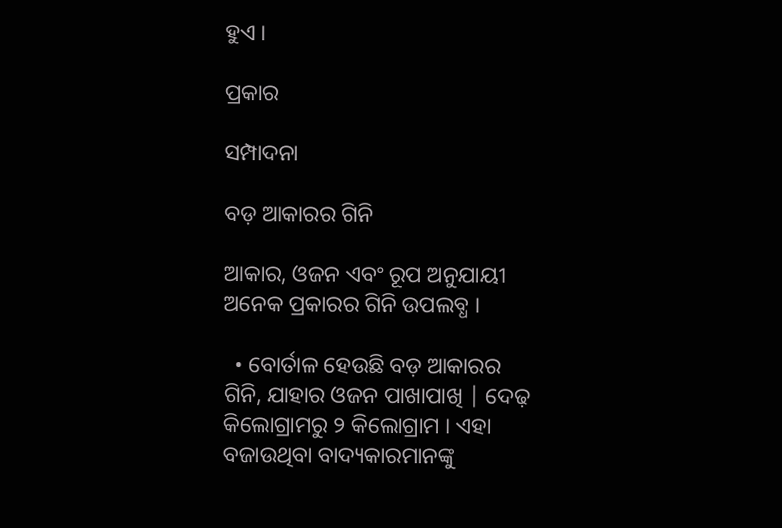ହୁଏ ।

ପ୍ରକାର

ସମ୍ପାଦନା

ବଡ଼ ଆକାରର ଗିନି

ଆକାର, ଓଜନ ଏବଂ ରୂପ ଅନୁଯାୟୀ ଅନେକ ପ୍ରକାରର ଗିନି ଉପଲବ୍ଧ ।

  • ବୋର୍ତାଳ ହେଉଛି ବଡ଼ ଆକାରର ଗିନି, ଯାହାର ଓଜନ ପାଖାପାଖି | ଦେଢ଼ କିଲୋଗ୍ରାମରୁ ୨ କିଲୋଗ୍ରାମ । ଏହା ବଜାଉଥିବା ବାଦ୍ୟକାରମାନଙ୍କୁ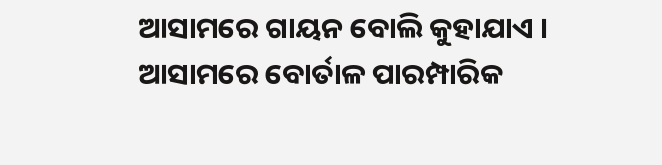ଆସାମରେ ଗାୟନ ବୋଲି କୁହାଯାଏ । ଆସାମରେ ବୋର୍ତାଳ ପାରମ୍ପାରିକ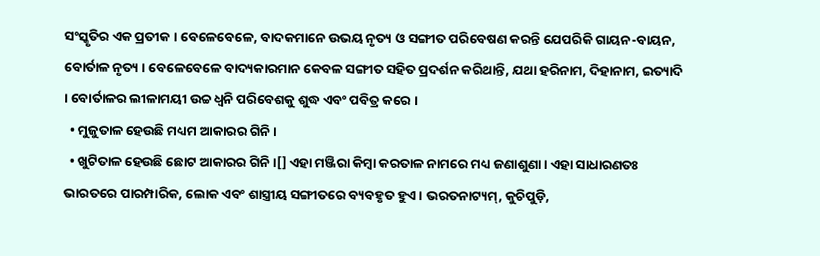ସଂସ୍କୃତିର ଏକ ପ୍ରତୀକ । ବେଳେବେଳେ, ବାଦକମାନେ ଉଭୟ ନୃତ୍ୟ ଓ ସଙ୍ଗୀତ ପରିବେଷଣ କରନ୍ତି ଯେପରିକି ଗାୟନ-ବାୟନ, ବୋର୍ତାଳ ନୃତ୍ୟ । ବେଳେବେଳେ ବାଦ୍ୟକାରମାନ କେବଳ ସଙ୍ଗୀତ ସହିତ ପ୍ରଦର୍ଶନ କରିଥାନ୍ତି, ଯଥା ହରିନାମ, ଦିହାନାମ, ଇତ୍ୟାଦି । ବୋର୍ତାଳର ଲୀଳାମୟୀ ଉଚ୍ଚ ଧ୍ୱନି ପରିବେଶକୁ ଶୁଦ୍ଧ ଏବଂ ପବିତ୍ର କରେ ।
  • ମୁଜୁତାଳ ହେଉଛି ମଧ୍ୟମ ଆକାରର ଗିନି ।
  • ଖୁଟିତାଳ ହେଉଛି ଛୋଟ ଆକାରର ଗିନି ।[] ଏହା ମଞ୍ଜିରା କିମ୍ବା କରତାଳ ନାମରେ ମଧ୍ୟ ଜଣାଶୁଣା । ଏହା ସାଧାରଣତଃ ଭାରତରେ ପାରମ୍ପାରିକ, ଲୋକ ଏବଂ ଶାସ୍ତ୍ରୀୟ ସଙ୍ଗୀତରେ ବ୍ୟବହୃତ ହୁଏ । ଭରତନାଟ୍ୟମ୍, କୁଚିପୁଡ଼ି,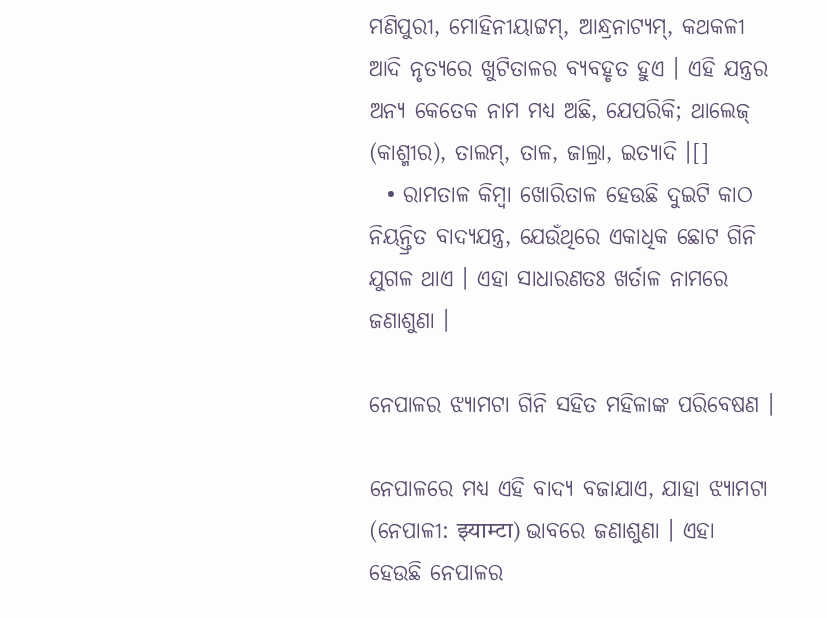ମଣିପୁରୀ, ମୋହିନୀୟାଟ୍ଟମ୍, ଆନ୍ଧ୍ରନାଟ୍ୟମ୍, କଥକଳୀ ଆଦି ନୃତ୍ୟରେ ଖୁଟିତାଳର ବ୍ୟବହୃତ ହୁଏ । ଏହି ଯନ୍ତ୍ରର ଅନ୍ୟ କେତେକ ନାମ ମଧ୍ୟ ଅଛି, ଯେପରିକି; ଥାଲେଜ୍ (କାଶ୍ମୀର), ତାଲମ୍, ତାଳ, ଜାଲ୍ରା, ଇତ୍ୟାଦି ।[]
  • ରାମତାଳ କିମ୍ବା ଖୋରିତାଳ ହେଉଛି ଦୁଇଟି କାଠ ନିୟନ୍ତ୍ରିତ ବାଦ୍ୟଯନ୍ତ୍ର, ଯେଉଁଥିରେ ଏକାଧିକ ଛୋଟ ଗିନି ଯୁଗଳ ଥାଏ । ଏହା ସାଧାରଣତଃ ଖର୍ତାଳ ନାମରେ ଜଣାଶୁଣା ।

ନେପାଳର ଝ୍ୟାମଟା ଗିନି ସହିତ ମହିଳାଙ୍କ ପରିବେଷଣ ।

ନେପାଳରେ ମଧ୍ୟ ଏହି ବାଦ୍ୟ ବଜାଯାଏ, ଯାହା ଝ୍ୟାମଟା (ନେପାଳୀ: झ्याम्टा) ଭାବରେ ଜଣାଶୁଣା । ଏହା ହେଉଛି ନେପାଳର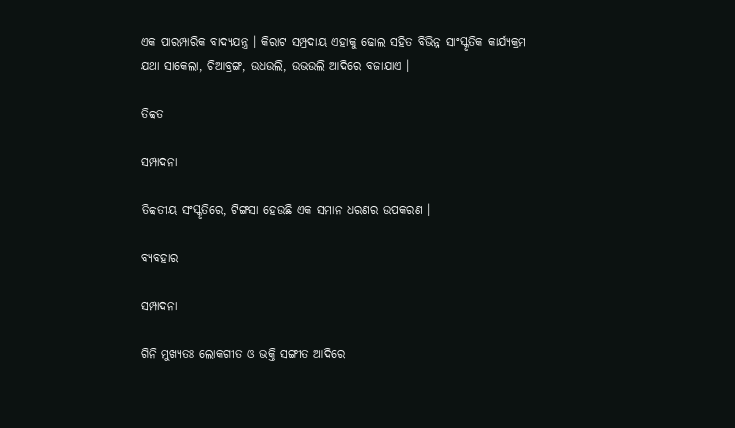ଏକ ପାରମ୍ପାରିକ ବାଦ୍ୟଯନ୍ତ୍ର । କିରାଟ ସମ୍ପ୍ରଦାୟ ଏହାକୁ ଢୋଲ ସହିତ ବିଭିନ୍ନ ସାଂସ୍କୃତିକ କାର୍ଯ୍ୟକ୍ରମ ଯଥା ସାକେଲା, ଚିଆବ୍ରଙ୍ଗ, ଉଧଉଲି, ଉଭଉଲି ଆଦିରେ ବଜାଯାଏ ।

ତିବ୍ବତ

ସମ୍ପାଦନା

ତିବ୍ବତୀୟ ସଂସ୍କୃତିରେ, ଟିଙ୍ଗସା ହେଉଛି ଏକ ସମାନ ଧରଣର ଉପକରଣ ।

ବ୍ୟବହାର

ସମ୍ପାଦନା

ଗିନି ମୁଖ୍ୟତଃ ଲୋକଗୀତ ଓ ଭକ୍ତି ସଙ୍ଗୀତ ଆଦିରେ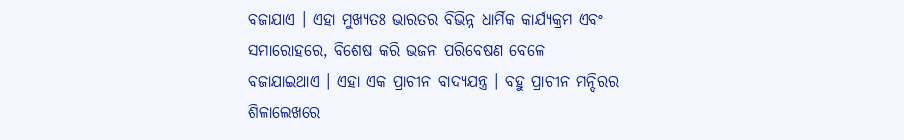ବଜାଯାଏ । ଏହା ମୁଖ୍ୟତଃ ଭାରତର ବିଭିନ୍ନ ଧାର୍ମିକ କାର୍ଯ୍ୟକ୍ରମ ଏବଂ ସମାରୋହରେ, ବିଶେଷ କରି ଭଜନ ପରିବେଷଣ ବେଳେ ବଜାଯାଇଥାଏ । ଏହା ଏକ ପ୍ରାଚୀନ ବାଦ୍ୟଯନ୍ତ୍ର । ବହୁ ପ୍ରାଚୀନ ମନ୍ଦିରର ଶିଳାଲେଖରେ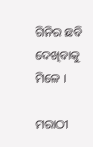ଗିନିର ଛବି ଦେଖିବାକୁ ମିଳେ ।

ମରାଠୀ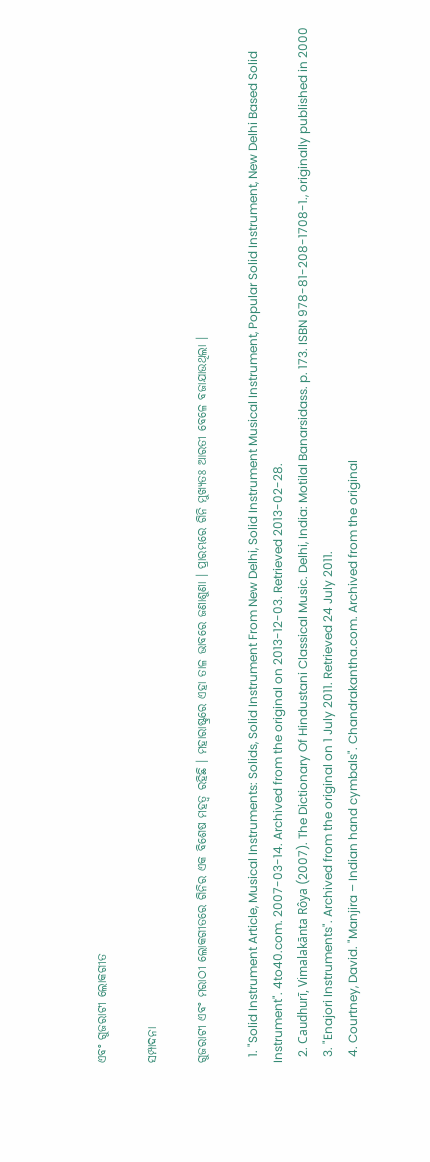ଏବଂ ଗୁଜରାଟୀ ଲୋକଗୀତ

ସମ୍ପାଦନା

ଗୁଜରାଟୀ ଏବଂ ମରାଠୀ ଲୋକଗୀତରେ ଗିନିର ଏକ ବିଶେଷ ମହତ୍ୱ ରହିଛି । ମହାରାଷ୍ଟ୍ରରେ ଏହା ତାଳ ଭାବରେ ଜଣାଶୁଣା । ପ୍ରାରମ୍ଭରେ ଗିନି ମୁଖ୍ୟତଃ ଆରତୀ ବେଳେ ବଜାଯାଉଥିଲା ।

  1. "Solid Instrument Article, Musical Instruments: Solids, Solid Instrument From New Delhi, Solid Instrument Musical Instrument, Popular Solid Instrument, New Delhi Based Solid Instrument". 4to40.com. 2007-03-14. Archived from the original on 2013-12-03. Retrieved 2013-02-28.
  2. Caudhurī, Vimalakānta Rôya (2007). The Dictionary Of Hindustani Classical Music. Delhi, India: Motilal Banarsidass. p. 173. ISBN 978-81-208-1708-1., originally published in 2000
  3. "Enajori Instruments". Archived from the original on 1 July 2011. Retrieved 24 July 2011.
  4. Courtney, David. "Manjira – Indian hand cymbals". Chandrakantha.com. Archived from the original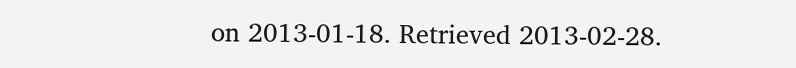on 2013-01-18. Retrieved 2013-02-28.